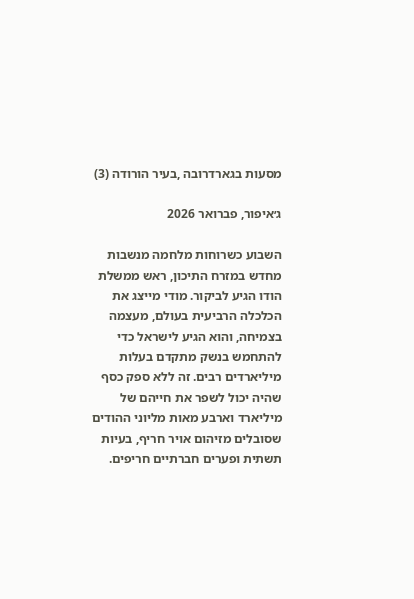מסעות בגארדרובה ,בעיר הורודה (3)

ג׳איפור, פברואר 2026

השבוע כשרוחות מלחמה מנשבות מחדש במזרח התיכון, ראש ממשלת הודו הגיע לביקור. מודי מייצג את הכלכלה הרביעית בעולם, מעצמה בצמיחה, והוא הגיע לישראל כדי להתחמש בנשק מתקדם בעלות מיליארדים רבים. זה ללא ספק כסף שהיה יכול לשפר את חייהם של מיליארד וארבע מאות מליוני ההודים שסובלים מזיהום אויר חריף, בעיות תשתית ופערים חברתיים חריפים.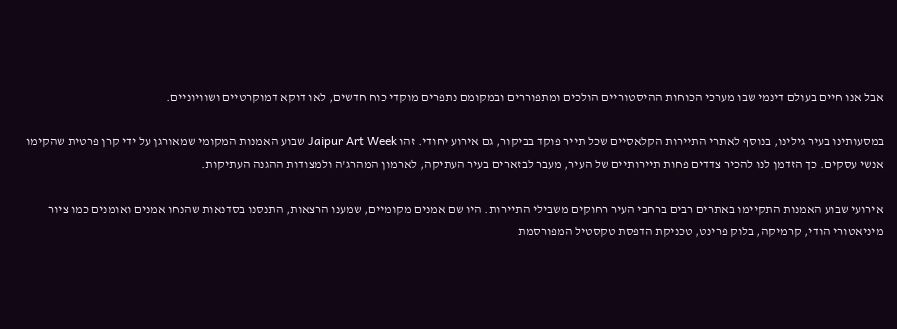אבל אנו חיים בעולם דינמי שבו מערכי הכוחות ההיסטוריים הולכים ומתפוררים ובמקומם נתפרים מוקדי כוח חדשים, לאו דוקא דמוקרטיים ושוויוניים.

במסעותינו בעיר גילינו, בנוסף לאתרי התיירות הקלאסיים שכל תייר פוקד בביקור, גם אירוע יחודי. זהו Jaipur Art Week שבוע האמנות המקומי שמאורגן על ידי קרן פרטית שהקימו אנשי עסקים. כך הזדמן לנו להכיר צדדים פחות תיירותיים של העיר, מעבר לבזארים בעיר העתיקה, לארמון המהרג'ה ולמצודות ההגנה העתיקות.

אירועי שבוע האמנות התקיימו באתרים רבים ברחבי העיר רחוקים משבילי התיירות. היו שם אמנים מקומיים, שמענו הרצאות, התנסנו בסדנאות שהנחו אמנים ואומנים כמו ציור מיניאטורי הודי, קרמיקה, בלוק פרינט, טכניקת הדפסת טקסטיל המפורסמת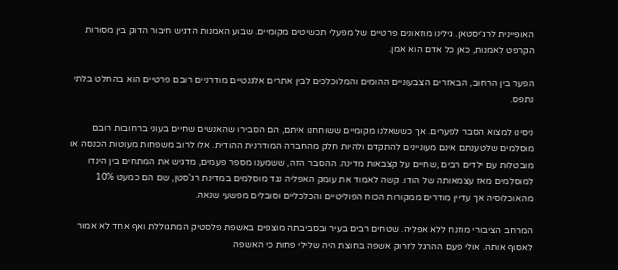האופיינית לרג׳יסטאן. גילינו מוזאונים פרטיים של מפעלי תכשיטים מקומיים. שבוע האמנות הדגיש חיבור הדוק בין מסורות הקרפט לאמנות, כאן כל אדם הוא אמן.

הפער בין הרחוב, הבאזרים הצבעוניים ההומים והמלוכלכים לבין אתרים אלגנטיים מודרניים רובם פרטיים הוא בהחלט בלתי נתפס.

ניסינו למצוא הסבר לפערים. אך כששאלנו מקומיים ששוחחנו איתם, הם הסבירו שהאנשים שחיים בעוני ברחובות רובם מוסלמים שלטענתם אינם מעוניינים להתקדם ולהיות חלק מהחברה המודרנית ההודית. אלו לרוב משפחות מעוטות הכנסה או מובטלות עם ילדים רבים ,שחיים על קצבאות מדינה. ההסבר הזה, ששמענו מספר פעמים, מדגיש את המתחים בין הינדו למוסלמים מאז עצמאותה של הודו. קשה לאמוד את עומק האפליה נגד מוסלמים במדינת רג'סטן, שם הם כמעט 10% מהאוכלוסיה אך עדיין מודרים ממקורות הכוח הפוליטיים והכלכליים וסובלים מפשעי שנאה.

המרחב הציבורי מוזנח ללא אפליה. שטחים רבים בעיר ובסביבתה מוצפים באשפת פלסטיק המתגוללת ואף אחד לא אמור לאסוף אותה. אולי פעם ההרגל לזרוק אשפה בחוצת היה שלילי פחות כי האשפה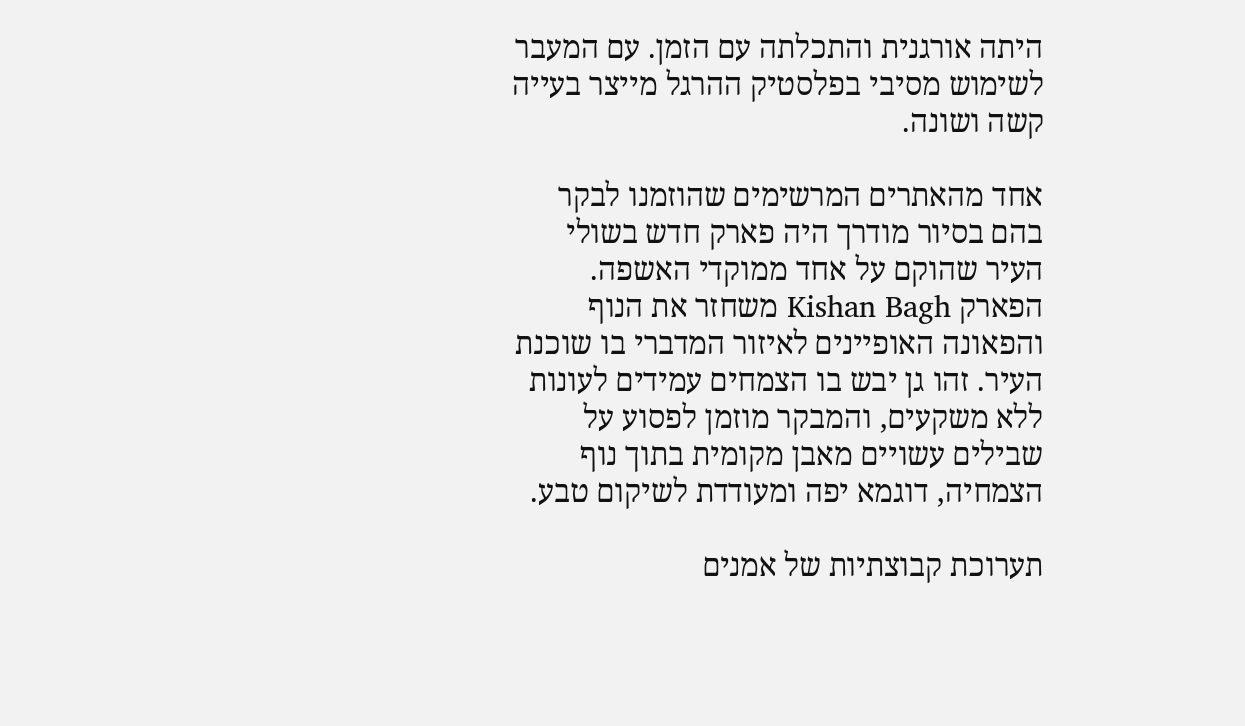היתה אורגנית והתכלתה עם הזמן. עם המעבר לשימוש מסיבי בפלסטיק ההרגל מייצר בעייה קשה ושונה.

אחד מהאתרים המרשימים שהוזמנו לבקר בהם בסיור מודרך היה פארק חדש בשולי העיר שהוקם על אחד ממוקדי האשפה. הפארק Kishan Bagh משחזר את הנוף והפאונה האופיינים לאיזור המדברי בו שוכנת העיר. זהו גן יבש בו הצמחים עמידים לעונות ללא משקעים, והמבקר מוזמן לפסוע על שבילים עשויים מאבן מקומית בתוך נוף הצמחיה, דוגמא יפה ומעודדת לשיקום טבע.

תערוכת קבוצתיות של אמנים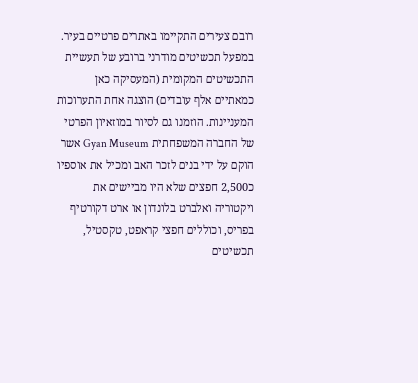רובם צעירים התקיימו באתרים פרטיים בעיר. במפעל תכשיטים מודרני ברובע של תעשיית התכשיטים המקומית (המעסיקה כאן כמאתיים אלף עובדים) הוצגה אחת התערוכות המעניינות. הוזמנו גם לסיור במוזאיון הפרטי של החברה המשפחתית Gyan Museum אשר הוקם על ידי בנים לזכר האב ומכיל את אוספיו כ2,500 חפצים שלא היו מביישים את ויקטוריה ואלברט בלונדון או ארט דקורטיף בפריס, וכוללים חפצי קראפט, טקסטיל, תכשיטים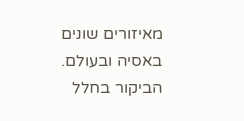מאיזורים שונים באסיה ובעולם.  הביקור בחלל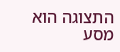התצוגה הוא מסע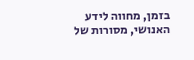בזמן, מחווה לידע האנושי, מסורות של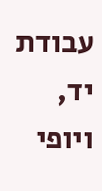עבודת יד, ויופי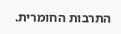התרבות החומרית.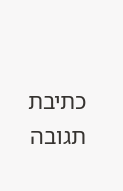כתיבת תגובה